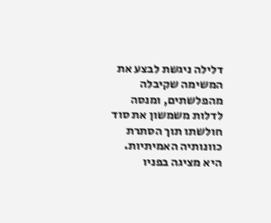דלילה ניגשת לבצע את המשימה שקיבלה מהפלשתים, ומנסה לדלות משמשון את סוד חולשתו תוך הסתרת כוונותיה האמיתיות. היא מציגה בפניו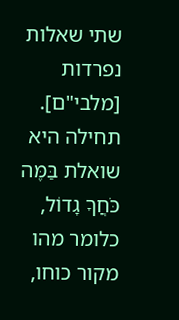שתי שאלות נפרדות [מלבי"ם]. תחילה היא שואלת בַּמֶּה כֹּחֲךָ גָדוֹל, כלומר מהו מקור כוחו,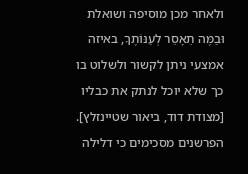ולאחר מכן מוסיפה ושואלת וּבַמֶּה תֵאָסֵר לְעַנּוֹתֶךָ, באיזה אמצעי ניתן לקשור ולשלוט בו כך שלא יוכל לנתק את כבליו [מצודת דוד, ביאור שטיינזלץ].
הפרשנים מסכימים כי דלילה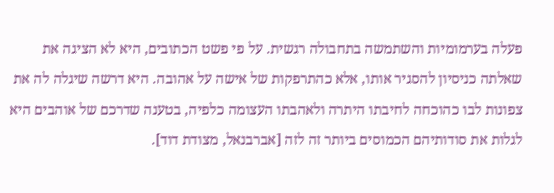פעלה בערמומיות והשתמשה בתחבולה רגשית. על פי פשט הכתובים, היא לא הציגה את שאלתה כניסיון להסגיר אותו, אלא כהתרפקות של אישה על אהובה. היא דרשה שיגלה לה את צפונות לבו כהוכחה לחיבתו היתרה ולאהבתו העצומה כלפיה, בטענה שדרכם של אוהבים היא לגלות את סודותיהם הכמוסים ביותר זה לזה [אברבנאל, מצודת דוד].